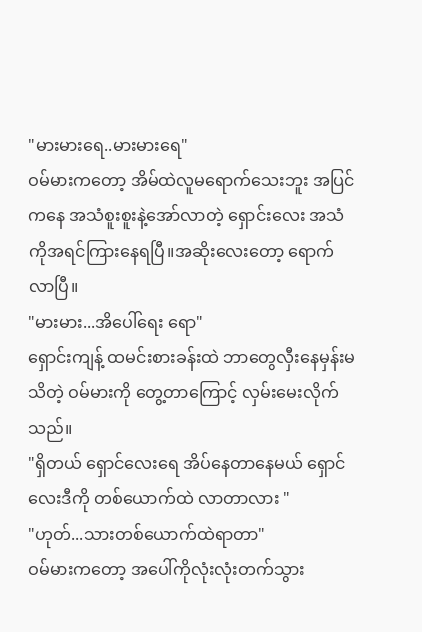"မားမားရေ..မားမားရေ"
ဝမ်မားကတော့ အိမ်ထဲလူမရောက်သေးဘူး အပြင်ကနေ အသံစူးစူးနဲ့အော်လာတဲ့ ရှောင်းလေး အသံကိုအရင်ကြားနေရပြီ။အဆိုးလေးတော့ ရောက်လာပြီ။
"မားမား...အိပေါ်ရေး ရော"
ရှောင်းကျန့် ထမင်းစားခန်းထဲ ဘာတွေလှီးနေမှန်းမသိတဲ့ ဝမ်မားကို တွေ့တာကြောင့် လှမ်းမေးလိုက်သည်။
"ရှိတယ် ရှောင်လေးရေ အိပ်နေတာနေမယ် ရှောင်လေးဒီကို တစ်ယောက်ထဲ လာတာလား "
"ဟုတ်...သားတစ်ယောက်ထဲရာတာ"
ဝမ်မားကတော့ အပေါ်ကိုလုံးလုံးတက်သွား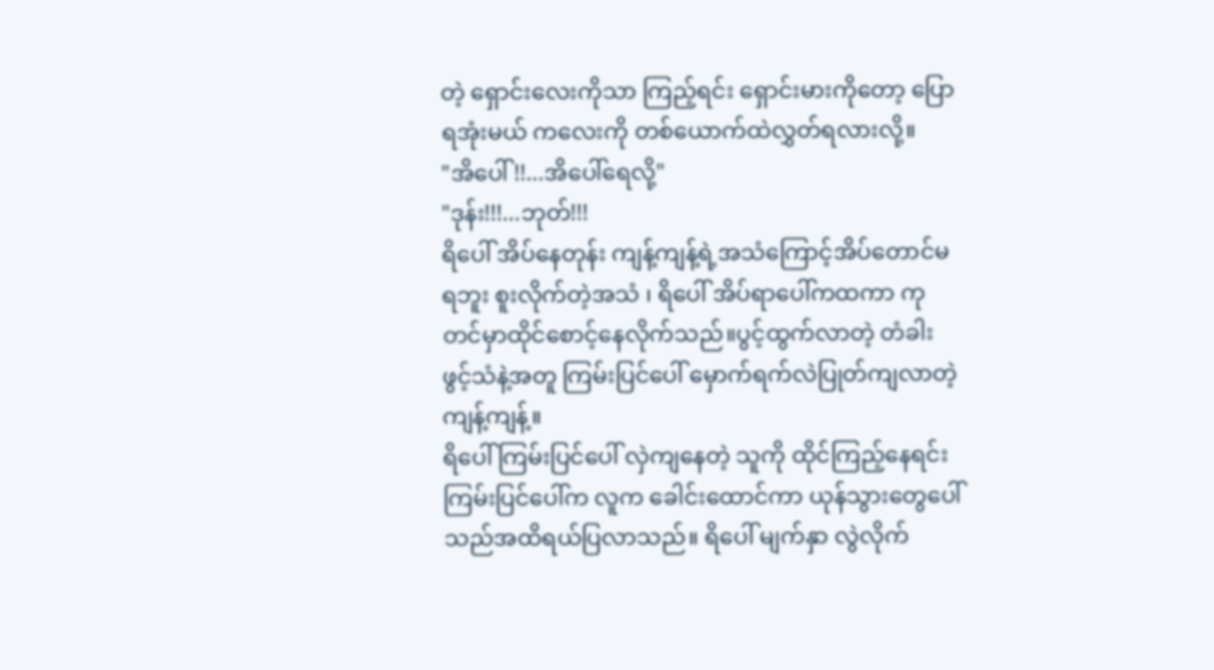တဲ့ ရှောင်းလေးကိုသာ ကြည့်ရင်း ရှောင်းမားကိုတော့ ပြောရအုံးမယ် ကလေးကို တစ်ယောက်ထဲလွှတ်ရလားလို့။
"အိပေါ်!!...အိပေါ်ရေလို့"
"ဒုန်း!!!...ဘုတ်!!!
ရိပေါ် အိပ်နေတုန်း ကျန့်ကျန့်ရဲ့အသံကြောင့်အိပ်တောင်မရဘူး စူးလိုက်တဲ့အသံ ၊ ရိပေါ် အိပ်ရာပေါ်ကထကာ ကုတင်မှာထိုင်စောင့်နေလိုက်သည်။ပွင့်ထွက်လာတဲ့ တံခါးဖွင့်သံနဲ့အတူ ကြမ်းပြင်ပေါ် မှောက်ရက်လဲပြုတ်ကျလာတဲ့ ကျန့်ကျန့်။
ရိပေါ် ကြမ်းပြင်ပေါ် လှဲကျနေတဲ့ သူကို ထိုင်ကြည့်နေရင်း ကြမ်းပြင်ပေါ်က လူက ခေါင်းထောင်ကာ ယုန်သွားတွေပေါ်သည်အထိရယ်ပြလာသည်။ ရိပေါ် မျက်နှာ လွဲလိုက်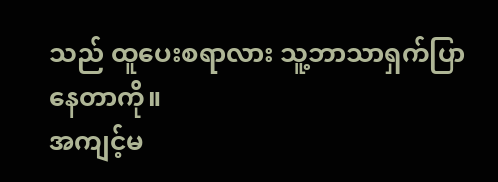သည် ထူပေးစရာလား သူ့ဘာသာရှက်ပြာနေတာကို။
အကျင့်မ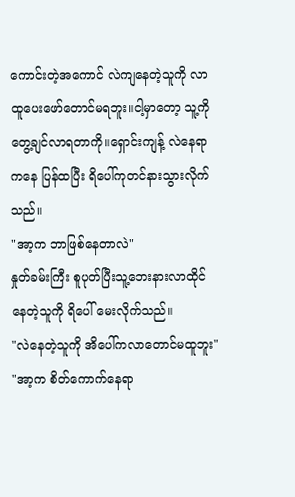ကောင်းတဲ့အကောင် လဲကျနေတဲ့သူကို လာထူပေးဖော်တောင်မရဘူး။ငါ့မှာတော့ သူ့ကိုတွေ့ချင်လာရတာကို။ရှောင်းကျန့် လဲနေရာကနေ ပြန်ထပြီး ရိပေါ်ကုတင်နားသွားလိုက်သည်။
"အာ့က ဘာဖြစ်နေတာလဲ"
နှုတ်ခမ်းကြီး စူပုတ်ပြီးသူ့ဘေးနားလာထိုင်နေတဲ့သူကို ရိပေါ် မေးလိုက်သည်။
"လဲနေတဲ့သူကို အိပေါ်ကလာတောင်မထူဘူး"
"အာ့က စိတ်ကောက်နေရာ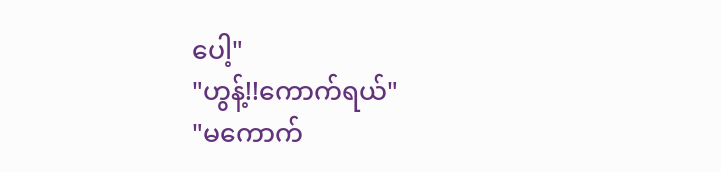ပေါ့"
"ဟွန့်!!ကောက်ရယ်"
"မကောက်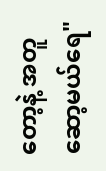တော့နဲ့ အတူဆော့မယ်ရေ"